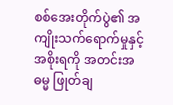စစ်အေးတိုက်ပွဲ၏ အကျိုးသက်ရောက်မှုနှင့် အစိုးရကို အတင်းအဓမ္မ ဖြုတ်ချ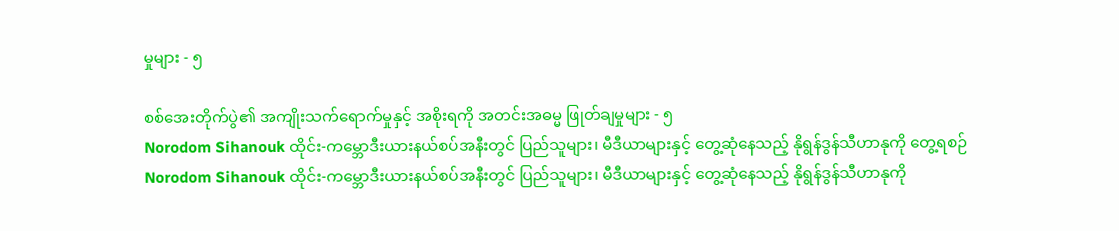မှုများ - ၅

စစ်အေးတိုက်ပွဲ၏ အကျိုးသက်ရောက်မှုနှင့် အစိုးရကို အတင်းအဓမ္မ ဖြုတ်ချမှုများ - ၅
Norodom Sihanouk ထိုင်း-ကမ္ဘောဒီးယားနယ်စပ်အနီးတွင် ပြည်သူများ၊ မီဒီယာများနှင့် တွေ့ဆုံနေသည့် နိုရွန်ဒွန်သီဟာနုကို တွေ့ရစဉ်
Norodom Sihanouk ထိုင်း-ကမ္ဘောဒီးယားနယ်စပ်အနီးတွင် ပြည်သူများ၊ မီဒီယာများနှင့် တွေ့ဆုံနေသည့် နိုရွန်ဒွန်သီဟာနုကို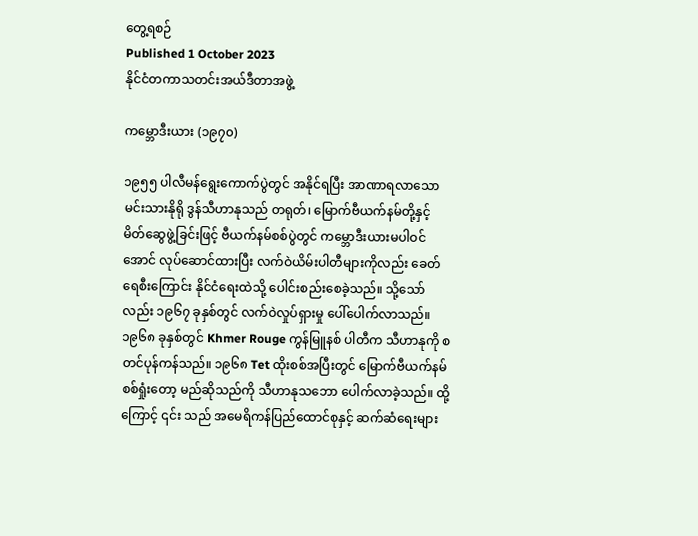တွေ့ရစဉ်
Published 1 October 2023
နိုင်ငံတကာသတင်းအယ်ဒီတာအဖွဲ့

ကမ္ဘောဒီးယား (၁၉၇၀)

၁၉၅၅ ပါလီမန်ရွေးကောက်ပွဲတွင် အနိုင်ရပြီး အာဏာရလာသော မင်းသားနိုရို ဒွန်သီဟာနုသည် တရုတ်၊ မြောက်ဗီယက်နမ်တို့နှင့် မိတ်ဆွေဖွဲ့ခြင်းဖြင့် ဗီယက်နမ်စစ်ပွဲတွင် ကမ္ဘောဒီးယားမပါဝင်အောင် လုပ်ဆောင်ထားပြီး လက်ဝဲယိမ်းပါတီများကိုလည်း ခေတ်ရေစီးကြောင်း နိုင်ငံရေးထဲသို့ ပေါင်းစည်းစေခဲ့သည်။ သို့သော်လည်း ၁၉၆၇ ခုနှစ်တွင် လက်ဝဲလှုပ်ရှားမှု ပေါ်ပေါက်လာသည်။ ၁၉၆၈ ခုနှစ်တွင် Khmer Rouge ကွန်မြူနစ် ပါတီက သီဟာနုကို စတင်ပုန်ကန်သည်။ ၁၉၆၈ Tet ထိုးစစ်အပြီးတွင် မြောက်ဗီယက်နမ် စစ်ရှုံးတော့ မည်ဆိုသည်ကို သီဟာနုသဘော ပေါက်လာခဲ့သည်။ ထို့ကြောင့် ၎င်း သည် အမေရိကန်ပြည်ထောင်စုနှင့် ဆက်ဆံရေးများ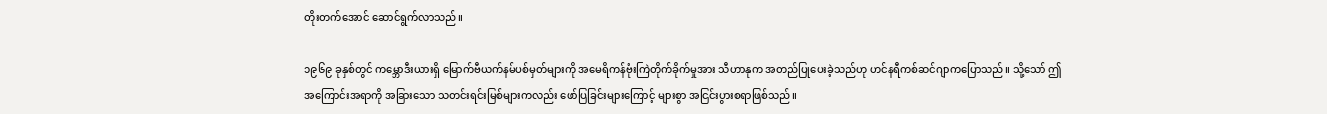တိုးတက်အောင် ဆောင်ရွက်လာသည်။

၁၉၆၉ ခုနှစ်တွင် ကမ္ဘောဒီးယားရှိ မြောက်ဗီယက်နမ်ပစ်မှတ်များကို အမေရိကန်ဗုံးကြဲတိုက်ခိုက်မှုအား သီဟာနုက အတည်ပြုပေးခဲ့သည်ဟု ဟင်နရီကစ်ဆင်ဂျာကပြောသည်။ သို့သော် ဤအကြောင်းအရာကို အခြားသော သတင်းရင်းမြစ်များကလည်း ဖော်ပြခြင်းများကြောင့် များစွာ အငြင်းပွားစရာဖြစ်သည်။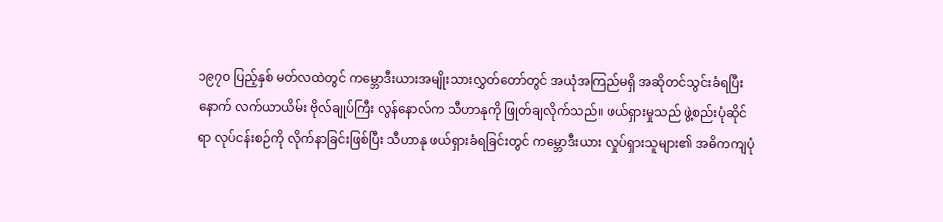၁၉၇၀ ပြည့်နှစ် မတ်လထဲတွင် ကမ္ဘောဒီးယားအမျိုးသားလွှတ်တော်တွင် အယုံအကြည်မရှိ အဆိုတင်သွင်းခံရပြီးနောက် လက်ယာယိမ်း ဗိုလ်ချုပ်ကြီး လွန်နောလ်က သီဟာနုကို ဖြုတ်ချလိုက်သည်။ ဖယ်ရှားမှုသည် ဖွဲ့စည်းပုံဆိုင်ရာ လုပ်ငန်းစဉ်ကို လိုက်နာခြင်းဖြစ်ပြီး သီဟာနု ဖယ်ရှားခံရခြင်းတွင် ကမ္ဘောဒီးယား လှုပ်ရှားသူများ၏ အဓိကကျပုံ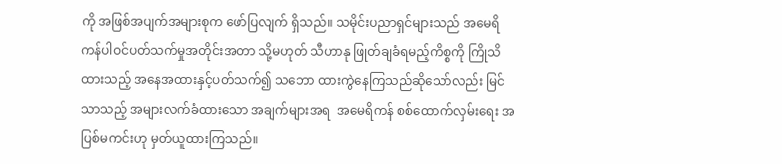ကို အဖြစ်အပျက်အများစုက ဖော်ပြလျက် ရှိသည်။ သမိုင်းပညာရှင်များသည် အမေရိကန်ပါဝင်ပတ်သက်မှုအတိုင်းအတာ သို့မဟုတ် သီဟာနု ဖြုတ်ချခံရမည့်ကိစ္စကို ကြိုသိထားသည့် အနေအထားနှင့်ပတ်သက်၍ သဘော ထားကွဲနေကြသည်ဆိုသော်လည်း မြင်သာသည့် အများလက်ခံထားသော အချက်များအရ  အမေရိကန် စစ်ထောက်လှမ်းရေး အပြစ်မကင်းဟု မှတ်ယူထားကြသည်။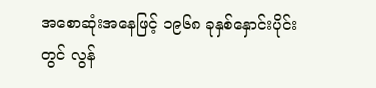အစောဆုံးအနေဖြင့် ၁၉၆၈ ခုနှစ်နှောင်းပိုင်းတွင် လွန်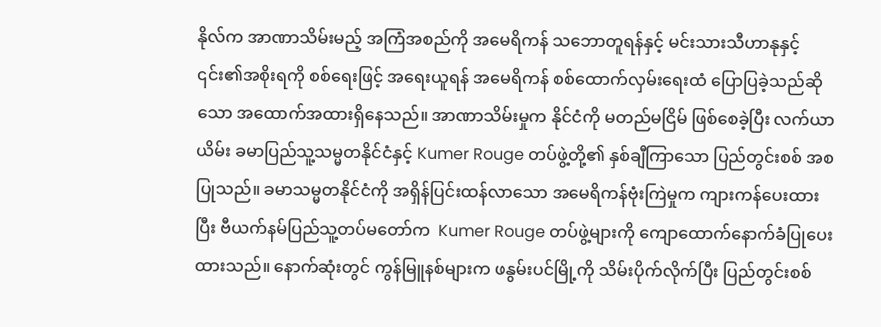နိုလ်က အာဏာသိမ်းမည့် အကြံအစည်ကို အမေရိကန် သဘောတူရန်နှင့် မင်းသားသီဟာနုနှင့် ၎င်း၏အစိုးရကို စစ်ရေးဖြင့် အရေးယူရန် အမေရိကန် စစ်ထောက်လှမ်းရေးထံ ပြောပြခဲ့သည်ဆိုသော အထောက်အထားရှိနေသည်။ အာဏာသိမ်းမှုက နိုင်ငံကို မတည်မငြိမ် ဖြစ်စေခဲ့ပြီး လက်ယာယိမ်း ခမာပြည်သူ့သမ္မတနိုင်ငံနှင့် Kumer Rouge တပ်ဖွဲ့တို့၏ နှစ်ချီကြာသော ပြည်တွင်းစစ် အစပြုသည်။ ခမာသမ္မတနိုင်ငံကို အရှိန်ပြင်းထန်လာသော အမေရိကန်ဗုံးကြဲမှုက ကျားကန်ပေးထား ပြီး ဗီယက်နမ်ပြည်သူ့တပ်မတော်က  Kumer Rouge တပ်ဖွဲ့များကို ကျောထောက်နောက်ခံပြုပေးထားသည်။ နောက်ဆုံးတွင် ကွန်မြူနစ်များက ဖနွမ်းပင်မြို့ကို သိမ်းပိုက်လိုက်ပြီး ပြည်တွင်းစစ်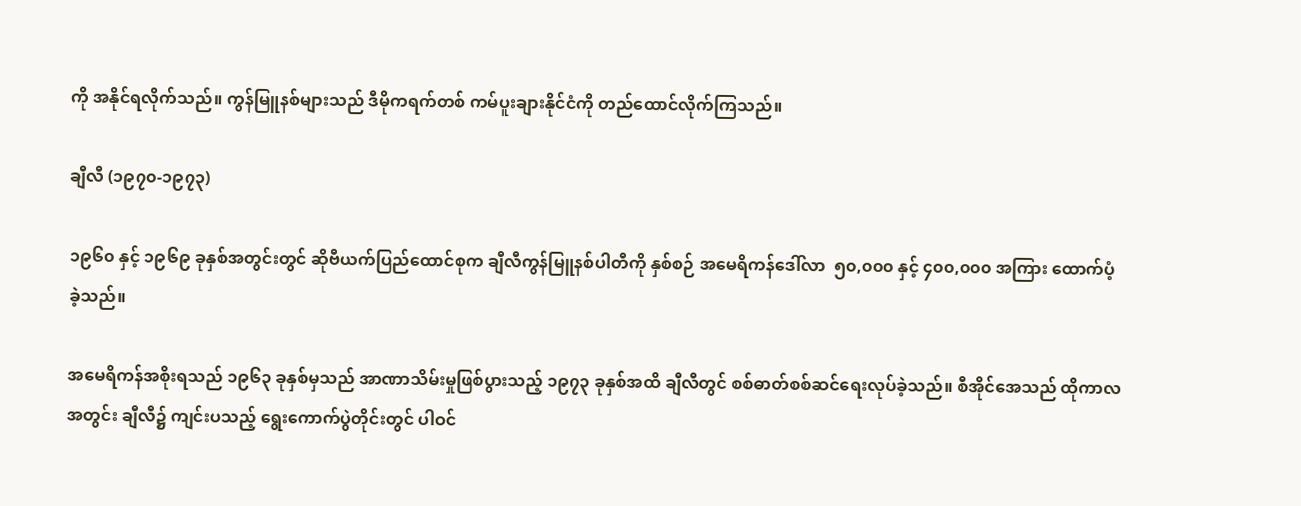ကို အနိုင်ရလိုက်သည်။ ကွန်မြူနစ်များသည် ဒီမိုကရက်တစ် ကမ်ပူးချားနိုင်ငံကို တည်ထောင်လိုက်ကြသည်။

ချီလီ (၁၉၇၀-၁၉၇၃)

၁၉၆၀ နှင့် ၁၉၆၉ ခုနှစ်အတွင်းတွင် ဆိုဗီယက်ပြည်ထောင်စုက ချီလီကွန်မြူနစ်ပါတီကို နှစ်စဉ် အမေရိကန်ဒေါ်လာ  ၅၀,၀၀၀ နှင့် ၄၀၀,၀၀၀ အကြား ထောက်ပံ့ခဲ့သည်။

အမေရိကန်အစိုးရသည် ၁၉၆၃ ခုနှစ်မှသည် အာဏာသိမ်းမှုဖြစ်ပွားသည့် ၁၉၇၃ ခုနှစ်အထိ ချီလီတွင် စစ်ဓာတ်စစ်ဆင်ရေးလုပ်ခဲ့သည်။ စီအိုင်အေသည် ထိုကာလအတွင်း ချီလီ၌ ကျင်းပသည့် ရွေးကောက်ပွဲတိုင်းတွင် ပါဝင်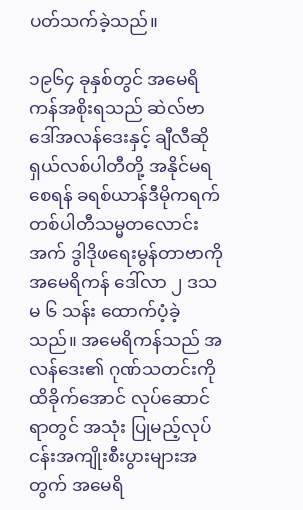ပတ်သက်ခဲ့သည်။

၁၉၆၄ ခုနှစ်တွင် အမေရိကန်အစိုးရသည် ဆဲလ်ဗာဒေါ်အလန်ဒေးနှင့် ချီလီဆိုရှယ်လစ်ပါတီတို့ အနိုင်မရစေရန် ခရစ်ယာန်ဒီမိုကရက်တစ်ပါတီသမ္မတလောင်း အက် ဒွါဒိုဖရေးမွန်တာဗာကို အမေရိကန် ဒေါ်လာ ၂ ဒသမ ၆ သန်း ထောက်ပံ့ခဲ့သည်။ အမေရိကန်သည် အလန်ဒေး၏ ဂုဏ်သတင်းကို ထိခိုက်အောင် လုပ်ဆောင်ရာတွင် အသုံး ပြုမည့်လုပ်ငန်းအကျိုးစီးပွားများအတွက် အမေရိ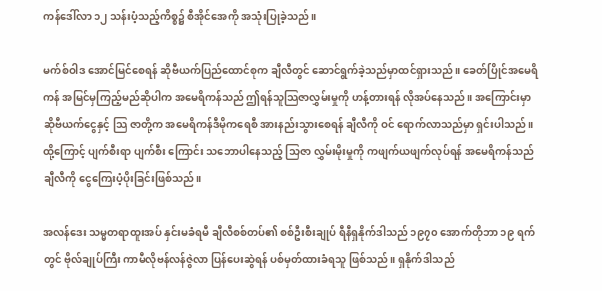ကန်ဒေါ်လာ ၁၂ သန်းပံ့သည့်ကိစ္စ၌ စီအိုင်အေကို အသုံးပြုခဲ့သည်။

မက်စ်ဝါဒ အောင်မြင်စေရန် ဆိုဗီယက်ပြည်ထောင်စုက ချီလီတွင် ဆောင်ရွက်ခဲ့သည်မှာထင်ရှားသည်။ ခေတ်ပြိုင်အမေရိကန် အမြင်မှကြည့်မည်ဆိုပါက အမေရိကန်သည် ဤရန်သူသြဇာလွှမ်းမှုကို ဟန့်တားရန် လိုအပ်နေသည်။ အကြောင်းမှာ ဆိုဗီယက်ငွေနှင့် သြ ဇာတို့က အမေရိကန်ဒီမိုကရေစီ အားနည်းသွားစေရန် ချီလီကို ဝင် ရောက်လာသည်မှာ ရှင်းပါသည်။ ထို့ကြောင့် ပျက်စီးရာ ပျက်စီး ကြောင်း သဘောပါနေသည့် သြဇာ လွှမ်းမိုးမှုကို ကဖျက်ယဖျက်လုပ်ရန် အမေရိကန်သည် ချီလီကို ငွေကြေးပံ့ပိုးခြင်းဖြစ်သည်။

အလန်ဒေး သမ္မတရာထူးအပ် နှင်းမခံရမီ ချီလီစစ်တပ်၏ စစ်ဦးစီးချုပ် ရီနီရှနိုက်ဒါသည် ၁၉၇၀ အောက်တိုဘာ ၁၉ ရက်တွင် ဗိုလ်ချုပ်ကြီး ကာမီလိုဗန်လန်ဇွဲလာ ပြန်ပေးဆွဲရန် ပစ်မှတ်ထားခံရသူ ဖြစ်သည်။ ရှနိုက်ဒါသည်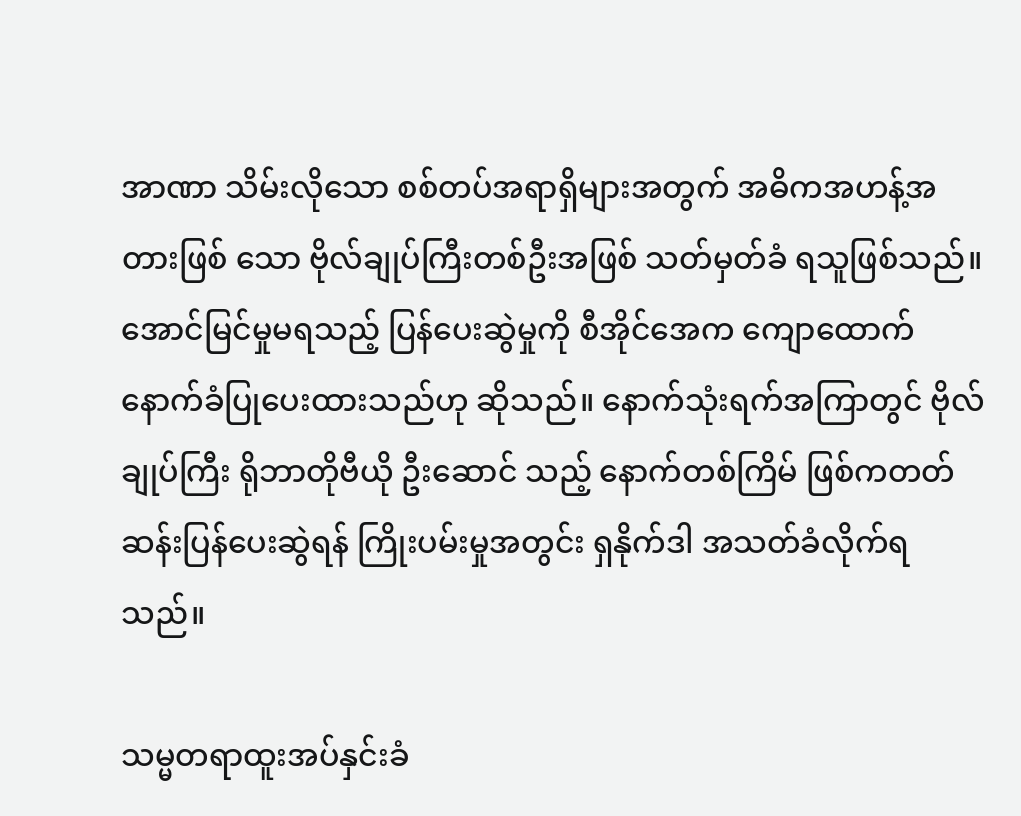အာဏာ သိမ်းလိုသော စစ်တပ်အရာရှိများအတွက် အဓိကအဟန့်အတားဖြစ် သော ဗိုလ်ချုပ်ကြီးတစ်ဦးအဖြစ် သတ်မှတ်ခံ ရသူဖြစ်သည်။ အောင်မြင်မှုမရသည့် ပြန်ပေးဆွဲမှုကို စီအိုင်အေက ကျောထောက်နောက်ခံပြုပေးထားသည်ဟု ဆိုသည်။ နောက်သုံးရက်အကြာတွင် ဗိုလ်ချုပ်ကြီး ရိုဘာတိုဗီယို ဦးဆောင် သည့် နောက်တစ်ကြိမ် ဖြစ်ကတတ် ဆန်းပြန်ပေးဆွဲရန် ကြိုးပမ်းမှုအတွင်း ရှနိုက်ဒါ အသတ်ခံလိုက်ရသည်။

သမ္မတရာထူးအပ်နှင်းခံ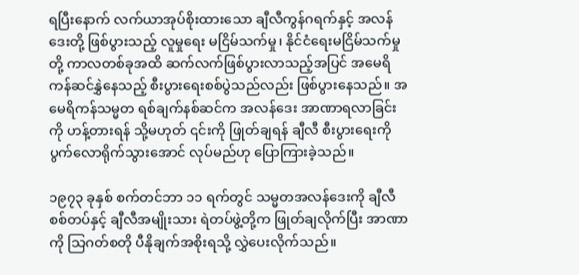ရပြီးနောက် လက်ယာအုပ်စိုးထားသော ချီလီကွန်ဂရက်နှင့် အလန်ဒေးတို့ ဖြစ်ပွားသည့် လူမှုရေး မငြိမ်သက်မှု၊ နိုင်ငံရေးမငြိမ်သက်မှုတို့ ကာလတစ်ခုအထိ ဆက်လက်ဖြစ်ပွားလာသည့်အပြင် အမေရိကန်ဆင်နွှဲနေသည့် စီးပွားရေးစစ်ပွဲသည်လည်း ဖြစ်ပွားနေသည်။ အမေရိကန်သမ္မတ ရစ်ချက်နစ်ဆင်က အလန်ဒေး အာဏာရလာခြင်းကို ဟန့်တားရန် သို့မဟုတ် ၎င်းကို ဖြုတ်ချရန် ချီလီ စီးပွားရေးကို ပွက်လောရိုက်သွားအောင် လုပ်မည်ဟု ပြောကြားခဲ့သည်။

၁၉၇၃ ခုနှစ် စက်တင်ဘာ ၁၁ ရက်တွင် သမ္မတအလန်ဒေးကို ချီလီစစ်တပ်နှင့် ချီလီအမျိုးသား ရဲတပ်ဖွဲ့တို့က ဖြုတ်ချလိုက်ပြီး အာဏာကို သြဂတ်စတို ပီနိုချက်အစိုးရသို့ လွှဲပေးလိုက်သည်။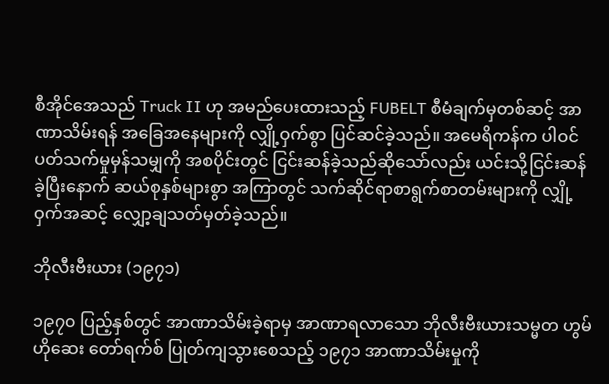စီအိုင်အေသည် Truck II ဟု အမည်ပေးထားသည့် FUBELT စီမံချက်မှတစ်ဆင့် အာဏာသိမ်းရန် အခြေအနေများကို လျှို့ဝှက်စွာ ပြင်ဆင်ခဲ့သည်။ အမေရိကန်က ပါဝင်ပတ်သက်မှုမှန်သမျှကို အစပိုင်းတွင် ငြင်းဆန်ခဲ့သည်ဆိုသော်လည်း ယင်းသို့ငြင်းဆန်ခဲ့ပြီးနောက် ဆယ်စုနှစ်များစွာ အကြာတွင် သက်ဆိုင်ရာစာရွက်စာတမ်းများကို လျှို့ဝှက်အဆင့် လျှော့ချသတ်မှတ်ခဲ့သည်။

ဘိုလီးဗီးယား (၁၉၇၁)

၁၉၇၀ ပြည့်နှစ်တွင် အာဏာသိမ်းခဲ့ရာမှ အာဏာရလာသော ဘိုလီးဗီးယားသမ္မတ ဟွမ်ဟိုဆေး တော်ရက်စ် ပြုတ်ကျသွားစေသည့် ၁၉၇၁ အာဏာသိမ်းမှုကို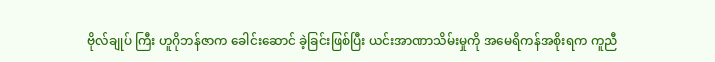ဗိုလ်ချုပ် ကြီး ဟူဂိုဘန်ဇာက ခေါင်းဆောင် ခဲ့ခြင်းဖြစ်ပြီး ယင်းအာဏာသိမ်းမှုကို အမေရိကန်အစိုးရက ကူညီ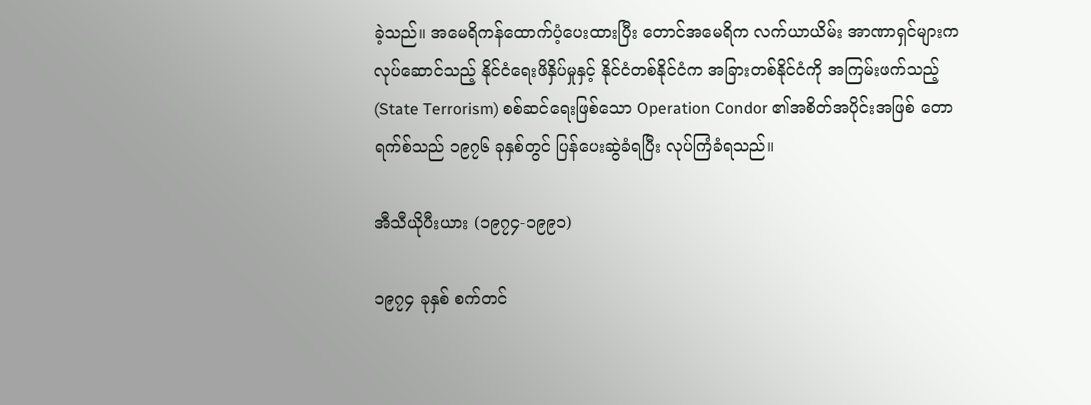ခဲ့သည်။ အမေရိကန်ထောက်ပံ့ပေးထားပြီး တောင်အမေရိက လက်ယာယိမ်း အာဏာရှင်များက လုပ်ဆောင်သည့် နိုင်ငံရေးဖိနှိပ်မှုနှင့် နိုင်ငံတစ်နိုင်ငံက အခြားတစ်နိုင်ငံကို အကြမ်းဖက်သည့် (State Terrorism) စစ်ဆင်ရေးဖြစ်သော Operation Condor ၏အစိတ်အပိုင်းအဖြစ် တောရက်စ်သည် ၁၉၇၆ ခုနှစ်တွင် ပြန်ပေးဆွဲခံရပြီး လုပ်ကြံခံရသည်။

အီသီယိုပီးယား (၁၉၇၄-၁၉၉၁)

၁၉၇၄ ခုနှစ် စက်တင်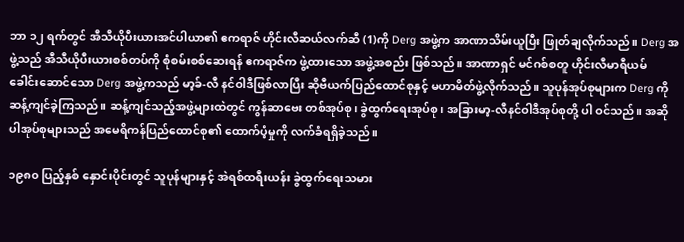ဘာ ၁၂ ရက်တွင် အီသီယိုပီးယားအင်ပါယာ၏ ဧကရာဇ် ဟိုင်းလီဆယ်လက်ဆီ (1)ကို Derg အဖွဲ့က အာဏာသိမ်းယူပြီး ဖြုတ်ချလိုက်သည်။ Derg အဖွဲ့သည် အီသီယိုပီးယားစစ်တပ်ကို စုံစမ်းစစ်ဆေးရန် ဧကရာဇ်က ဖွဲ့ထားသော အဖွဲ့အစည်း ဖြစ်သည်။ အာဏာရှင် မင်ဂစ်စတူ ဟိုင်းလီမာရီယမ် ခေါင်းဆောင်သော Derg အဖွဲ့ကသည် မာ့ခ်-လီ နင်ဝါဒီဖြစ်လာပြီး ဆိုဗီယက်ပြည်ထောင်စုနှင့် မဟာမိတ်ဖွဲ့လိုက်သည်။ သူပုန်အုပ်စုများက Derg ကို ဆန့်ကျင်ခဲ့ကြသည်။ ဆန့်ကျင်သည့်အဖွဲ့များထဲတွင် ကွန်ဆာဗေး တစ်အုပ်စု၊ ခွဲထွက်ရေးအုပ်စု၊ အခြားမာ့-လီနင်ဝါဒီအုပ်စုတို့ ပါ ဝင်သည်။ အဆိုပါအုပ်စုများသည် အမေရိကန်ပြည်ထောင်စု၏ ထောက်ပံ့မှုကို လက်ခံရရှိခဲ့သည်။

၁၉၈၀ ပြည့်နှစ် နှောင်းပိုင်းတွင် သူပုန်များနှင့် အဲရစ်ထရီးယန်း ခွဲထွက်ရေးသမား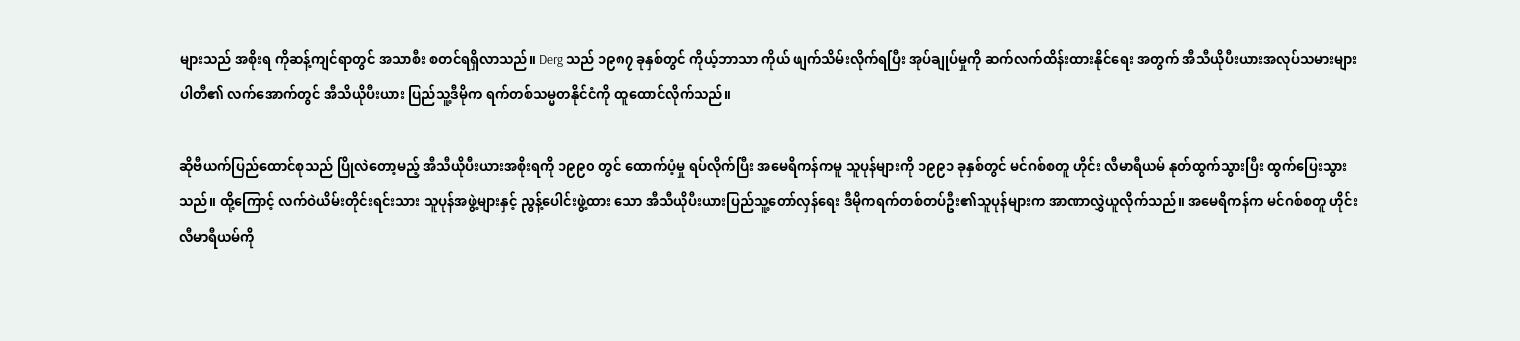များသည် အစိုးရ ကိုဆန့်ကျင်ရာတွင် အသာစီး စတင်ရရှိလာသည်။ Derg သည် ၁၉၈၇ ခုနှစ်တွင် ကိုယ့်ဘာသာ ကိုယ် ဖျက်သိမ်းလိုက်ရပြီး အုပ်ချုပ်မှုကို ဆက်လက်ထိန်းထားနိုင်ရေး အတွက် အီသီယိုပီးယားအလုပ်သမားများပါတီ၏ လက်အောက်တွင် အီသိယိုပီးယား ပြည်သူ့ဒီမိုက ရက်တစ်သမ္မတနိုင်ငံကို ထူထောင်လိုက်သည်။

ဆိုဗီယက်ပြည်ထောင်စုသည် ပြိုလဲတော့မည့် အီသီယိုပီးယားအစိုးရကို ၁၉၉၀ တွင် ထောက်ပံ့မှု ရပ်လိုက်ပြီး အမေရိကန်ကမူ သူပုန်များကို ၁၉၉၁ ခုနှစ်တွင် မင်ဂစ်စတူ ဟိုင်း လီမာရီယမ် နုတ်ထွက်သွားပြီး ထွက်ပြေးသွားသည်။ ထို့ကြောင့် လက်ဝဲယိမ်းတိုင်းရင်းသား သူပုန်အဖွဲ့များနှင့် ညွန့်ပေါင်းဖွဲ့ထား သော အီသီယိုပီးယားပြည်သူ့တော်လှန်ရေး ဒီမိုကရက်တစ်တပ်ဦး၏သူပုန်များက အာဏာလွှဲယူလိုက်သည်။ အမေရိကန်က မင်ဂစ်စတူ ဟိုင်းလီမာရီယမ်ကို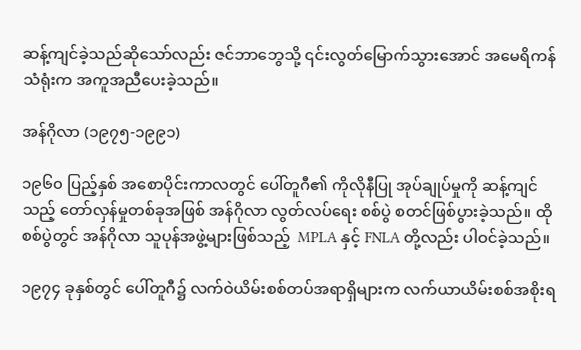ဆန့်ကျင်ခဲ့သည်ဆိုသော်လည်း ဇင်ဘာဘွေသို့ ၎င်းလွတ်မြောက်သွားအောင် အမေရိကန်သံရုံးက အကူအညီပေးခဲ့သည်။

အန်ဂိုလာ (၁၉၇၅-၁၉၉၁)

၁၉၆၀ ပြည့်နှစ် အစောပိုင်းကာလတွင် ပေါ်တူဂီ၏ ကိုလိုနီပြု အုပ်ချုပ်မှုကို ဆန့်ကျင်သည့် တော်လှန်မှုတစ်ခုအဖြစ် အန်ဂိုလာ လွတ်လပ်ရေး စစ်ပွဲ စတင်ဖြစ်ပွားခဲ့သည်။ ထိုစစ်ပွဲတွင် အန်ဂိုလာ သူပုန်အဖွဲ့များဖြစ်သည့်  MPLA နှင့် FNLA တို့လည်း ပါဝင်ခဲ့သည်။

၁၉၇၄ ခုနှစ်တွင် ပေါ်တူဂီ၌ လက်ဝဲယိမ်းစစ်တပ်အရာရှိများက လက်ယာယိမ်းစစ်အစိုးရ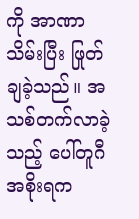ကို အာဏာသိမ်းပြီး ဖြုတ်ချခဲ့သည်။ အသစ်တက်လာခဲ့သည့် ပေါ်တူဂီ အစိုးရက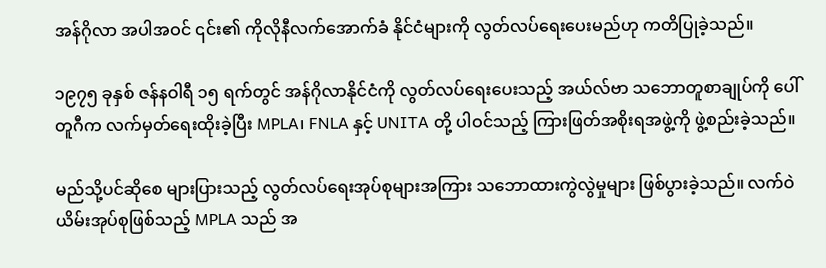အန်ဂိုလာ အပါအဝင် ၎င်း၏ ကိုလိုနီလက်အောက်ခံ နိုင်ငံများကို လွတ်လပ်ရေးပေးမည်ဟု ကတိပြုခဲ့သည်။

၁၉၇၅ ခုနှစ် ဇန်နဝါရီ ၁၅ ရက်တွင် အန်ဂိုလာနိုင်ငံကို လွတ်လပ်ရေးပေးသည့် အယ်လ်ဗာ သဘောတူစာချုပ်ကို ပေါ်တူဂီက လက်မှတ်ရေးထိုးခဲ့ပြီး MPLA၊ FNLA နှင့် UNITA တို့ ပါဝင်သည့် ကြားဖြတ်အစိုးရအဖွဲ့ကို ဖွဲ့စည်းခဲ့သည်။

မည်သို့ပင်ဆိုစေ များပြားသည့် လွတ်လပ်ရေးအုပ်စုများအကြား သဘောထားကွဲလွဲမှုများ ဖြစ်ပွားခဲ့သည်။ လက်ဝဲယိမ်းအုပ်စုဖြစ်သည့် MPLA သည် အ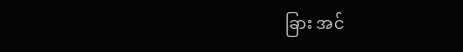ခြား အင်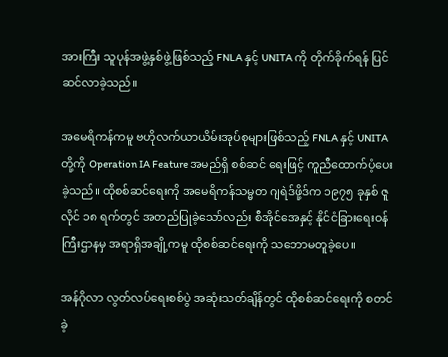အားကြီး သူပုန်အဖွဲ့နှစ်ဖွဲ့ဖြစ်သည့် FNLA နှင့် UNITA ကို တိုက်ခိုက်ရန် ပြင်ဆင်လာခဲ့သည်။

အမေရိကန်ကမူ ဗဟိုလက်ယာယိမ်းအုပ်စုများဖြစ်သည့် FNLA နှင့် UNITA တို့ကို Operation IA Feature အမည်ရှိ စစ်ဆင် ရေးဖြင့် ကူညီထောက်ပံ့ပေးခဲ့သည်။ ထိုစစ်ဆင်ရေးကို အမေရိကန်သမ္မတ ဂျရဲဒ်ဖို့ဒ်က ၁၉၇၅ ခုနှစ် ဇူလိုင် ၁၈ ရက်တွင် အတည်ပြုခဲ့သော်လည်း စီအိုင်အေနှင့် နိုင်ငံခြားရေးဝန်ကြီးဌာနမှ အရာရှိအချို့ကမူ ထိုစစ်ဆင်ရေးကို သဘောမတူခဲ့ပေ။

အန်ဂိုလာ လွတ်လပ်ရေးစစ်ပွဲ အဆုံးသတ်ချိန်တွင် ထိုစစ်ဆင်ရေးကို စတင်ခဲ့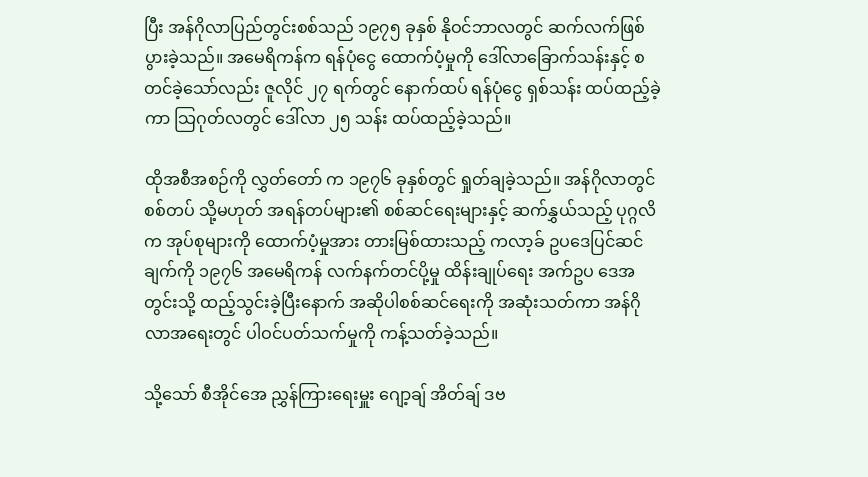ပြီး အန်ဂိုလာပြည်တွင်းစစ်သည် ၁၉၇၅ ခုနှစ် နိုဝင်ဘာလတွင် ဆက်လက်ဖြစ်ပွားခဲ့သည်။ အမေရိကန်က ရန်ပုံငွေ ထောက်ပံ့မှုကို ဒေါ်လာခြောက်သန်းနှင့် စတင်ခဲ့သော်လည်း ဇူလိုင် ၂၇ ရက်တွင် နောက်ထပ် ရန်ပုံငွေ ရှစ်သန်း ထပ်ထည့်ခဲ့ကာ သြဂုတ်လတွင် ဒေါ်လာ ၂၅ သန်း ထပ်ထည့်ခဲ့သည်။

ထိုအစီအစဉ်ကို လွှတ်တော် က ၁၉၇၆ ခုနှစ်တွင် ရှုတ်ချခဲ့သည်။ အန်ဂိုလာတွင် စစ်တပ် သို့မဟုတ် အရန်တပ်များ၏ စစ်ဆင်ရေးများနှင့် ဆက်နွှယ်သည့် ပုဂ္ဂလိက အုပ်စုများကို ထောက်ပံ့မှုအား တားမြစ်ထားသည့် ကလာ့ခ် ဥပဒေပြင်ဆင်ချက်ကို ၁၉၇၆ အမေရိကန် လက်နက်တင်ပို့မှု ထိန်းချုပ်ရေး အက်ဥပ ဒေအတွင်းသို့ ထည့်သွင်းခဲ့ပြီးနောက် အဆိုပါစစ်ဆင်ရေးကို အဆုံးသတ်ကာ အန်ဂိုလာအရေးတွင် ပါဝင်ပတ်သက်မှုကို ကန့်သတ်ခဲ့သည်။

သို့သော် စီအိုင်အေ ညွှန်ကြားရေးမှူး ဂျော့ချ် အိတ်ချ် ဒဗ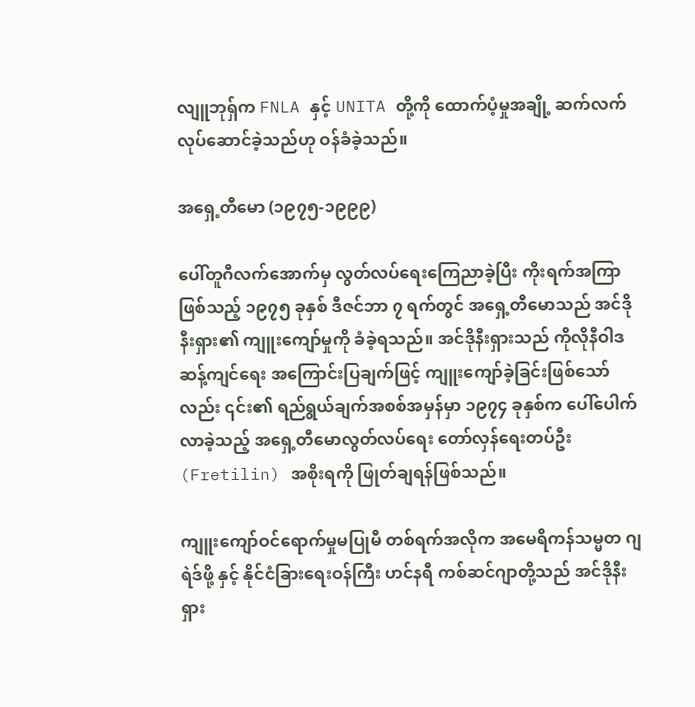လျူဘုရှ်က FNLA နှင့် UNITA တို့ကို ထောက်ပံ့မှုအချို့ ဆက်လက်လုပ်ဆောင်ခဲ့သည်ဟု ဝန်ခံခဲ့သည်။

အရှေ့တီမော (၁၉၇၅-၁၉၉၉)

ပေါ်တူဂီလက်အောက်မှ လွတ်လပ်ရေးကြေညာခဲ့ပြီး ကိုးရက်အကြာဖြစ်သည့် ၁၉၇၅ ခုနှစ် ဒီဇင်ဘာ ၇ ရက်တွင် အရှေ့တီမောသည် အင်ဒိုနီးရှား၏ ကျူးကျော်မှုကို ခံခဲ့ရသည်။ အင်ဒိုနီးရှားသည် ကိုလိုနီဝါဒဆန့်ကျင်ရေး အကြောင်းပြချက်ဖြင့် ကျူးကျော်ခဲ့ခြင်းဖြစ်သော်လည်း ၎င်း၏ ရည်ရွယ်ချက်အစစ်အမှန်မှာ ၁၉၇၄ ခုနှစ်က ပေါ်ပေါက်လာခဲ့သည့် အရှေ့တီမောလွတ်လပ်ရေး တော်လှန်ရေးတပ်ဦး (Fretilin) အစိုးရကို ဖြုတ်ချရန်ဖြစ်သည်။

ကျူးကျော်ဝင်ရောက်မှုမပြုမီ တစ်ရက်အလိုက အမေရိကန်သမ္မတ ဂျရဲဒ်ဖို့ နှင့် နိုင်ငံခြားရေးဝန်ကြီး ဟင်နရီ ကစ်ဆင်ဂျာတို့သည် အင်ဒိုနီးရှား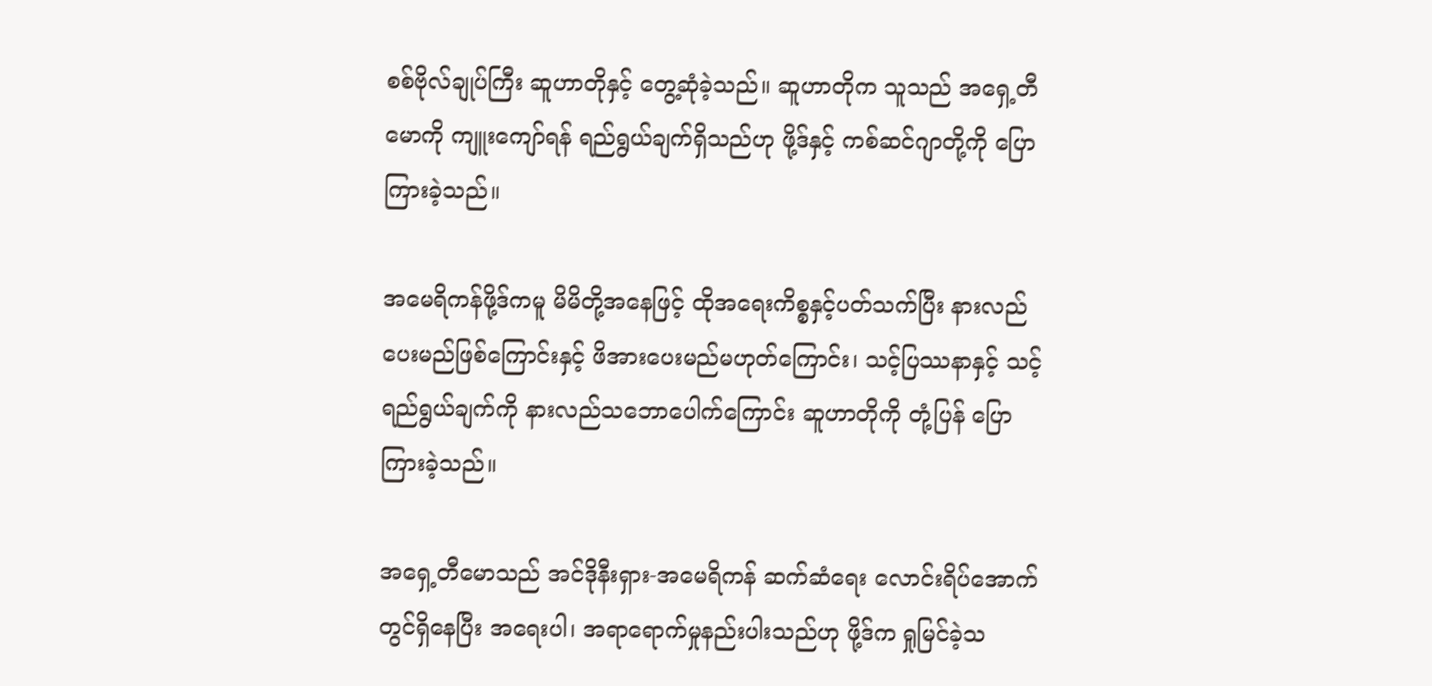စစ်ဗိုလ်ချုပ်ကြီး ဆူဟာတိုနှင့် တွေ့ဆုံခဲ့သည်။ ဆူဟာတိုက သူသည် အရှေ့တီမောကို ကျူးကျော်ရန် ရည်ရွယ်ချက်ရှိသည်ဟု ဖို့ဒ်နှင့် ကစ်ဆင်ဂျာတို့ကို ပြောကြားခဲ့သည်။

အမေရိကန်ဖို့ဒ်ကမူ မိမိတို့အနေဖြင့် ထိုအရေးကိစ္စနှင့်ပတ်သက်ပြီး နားလည်ပေးမည်ဖြစ်ကြောင်းနှင့် ဖိအားပေးမည်မဟုတ်ကြောင်း၊ သင့်ပြဿနာနှင့် သင့်ရည်ရွယ်ချက်ကို နားလည်သဘောပေါက်ကြောင်း ဆူဟာတိုကို တုံ့ပြန် ပြောကြားခဲ့သည်။

အရှေ့တီမောသည် အင်ဒိုနီးရှား-အမေရိကန် ဆက်ဆံရေး လောင်းရိပ်အောက်တွင်ရှိနေပြီး အရေးပါ၊ အရာရောက်မှုနည်းပါးသည်ဟု ဖို့ဒ်က ရှုမြင်ခဲ့သ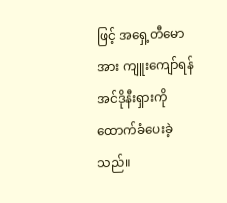ဖြင့် အရှေ့တီမောအား ကျူးကျော်ရန် အင်ဒိုနီးရှားကို ထောက်ခံပေးခဲ့သည်။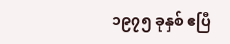၁၉၇၅ ခုနှစ် ဧပြီ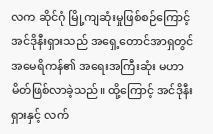လက ဆိုင်ဂုံ မြို့ကျဆုံးမှုဖြစ်စဉ်ကြောင့် အင်ဒိုနီးရှားသည် အရှေ့တောင်အာရှတွင် အမေရိကန်၏ အရေးအကြီးဆုံး မဟာမိတ်ဖြစ်လာခဲ့သည်။ ထို့ကြောင့် အင်ဒိုနီးရှားနှင့် လက်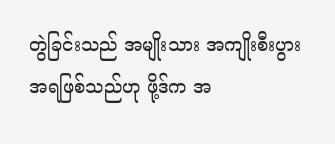တွဲခြင်းသည် အမျိုးသား အကျိုးစီးပွား အရဖြစ်သည်ဟု ဖို့ဒ်က အ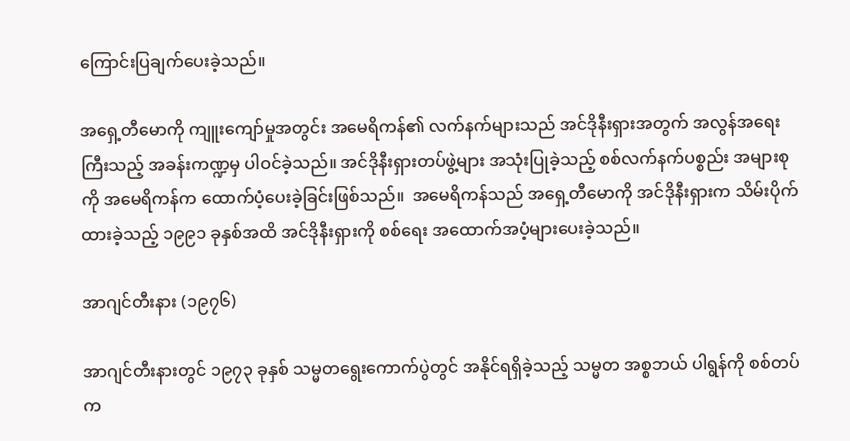ကြောင်းပြချက်ပေးခဲ့သည်။

အရှေ့တီမောကို ကျူးကျော်မှုအတွင်း အမေရိကန်၏ လက်နက်များသည် အင်ဒိုနီးရှားအတွက် အလွန်အရေးကြီးသည့် အခန်းကဏ္ဍမှ ပါဝင်ခဲ့သည်။ အင်ဒိုနီးရှားတပ်ဖွဲ့များ အသုံးပြုခဲ့သည့် စစ်လက်နက်ပစ္စည်း အများစုကို အမေရိကန်က ထောက်ပံ့ပေးခဲ့ခြင်းဖြစ်သည်။  အမေရိကန်သည် အရှေ့တီမောကို အင်ဒိုနီးရှားက သိမ်းပိုက်ထားခဲ့သည့် ၁၉၉၁ ခုနှစ်အထိ အင်ဒိုနီးရှားကို စစ်ရေး အထောက်အပံ့များပေးခဲ့သည်။

အာဂျင်တီးနား (၁၉၇၆)

အာဂျင်တီးနားတွင် ၁၉၇၃ ခုနှစ် သမ္မတရွေးကောက်ပွဲတွင် အနိုင်ရရှိခဲ့သည့် သမ္မတ အစ္စဘယ် ပါရွန်ကို စစ်တပ်က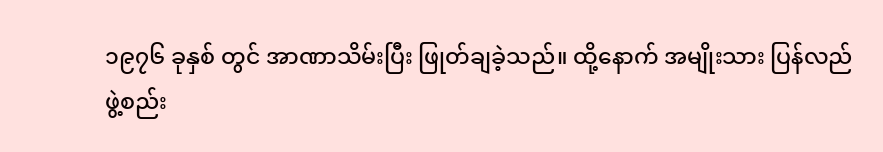၁၉၇၆ ခုနှစ် တွင် အာဏာသိမ်းပြီး ဖြုတ်ချခဲ့သည်။ ထို့နောက် အမျိုးသား ပြန်လည်ဖွဲ့စည်း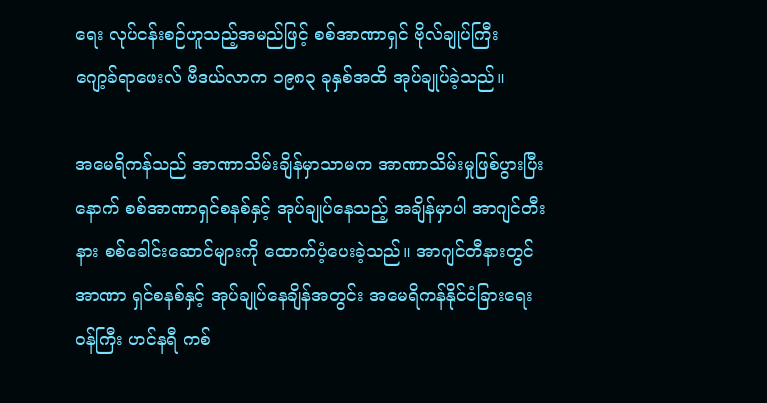ရေး လုပ်ငန်းစဉ်ဟူသည့်အမည်ဖြင့် စစ်အာဏာရှင် ဗိုလ်ချုပ်ကြီး ဂျော့ခ်ရာဖေးလ် ဗီဒယ်လာက ၁၉၈၃ ခုနှစ်အထိ အုပ်ချုပ်ခဲ့သည်။

အမေရိကန်သည် အာဏာသိမ်းချိန်မှာသာမက အာဏာသိမ်းမှုဖြစ်ပွားပြီးနောက် စစ်အာဏာရှင်စနစ်နှင့် အုပ်ချုပ်နေသည့် အချိန်မှာပါ အာဂျင်တီးနား စစ်ခေါင်းဆောင်များကို ထောက်ပံ့ပေးခဲ့သည်။ အာဂျင်တီနားတွင် အာဏာ ရှင်စနစ်နှင့် အုပ်ချုပ်နေချိန်အတွင်း အမေရိကန်နိုင်ငံခြားရေးဝန်ကြီး ဟင်နရီ ကစ်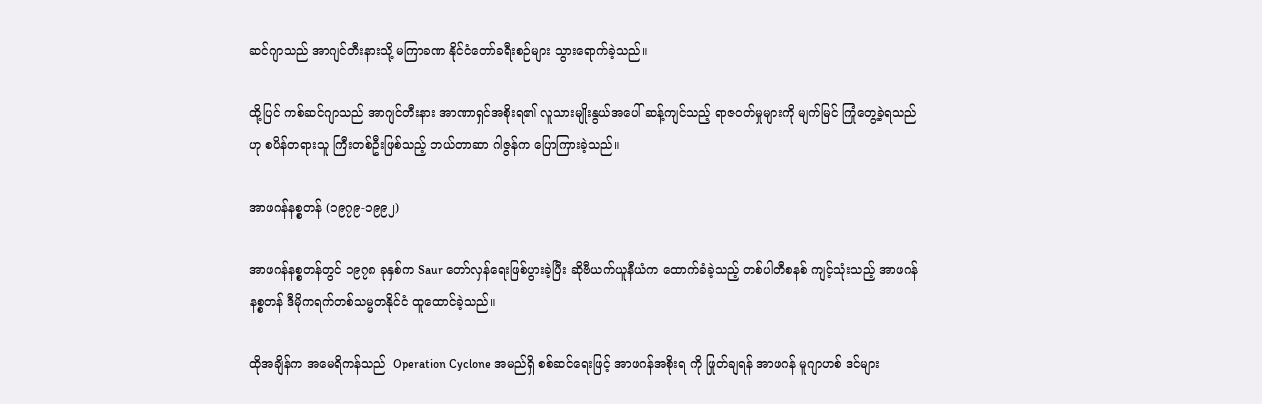ဆင်ဂျာသည် အာဂျင်တီးနားသို့ မကြာခဏ နိုင်ငံတော်ခရီးစဉ်များ သွားရောက်ခဲ့သည်။

ထို့ပြင် ကစ်ဆင်ဂျာသည် အာဂျင်တီးနား အာဏာရှင်အစိုးရ၏ လူသားမျိုးနွယ်အပေါ် ဆန့်ကျင်သည့် ရာဇဝတ်မှုများကို မျက်မြင် ကြုံတွေ့ခဲ့ရသည်ဟု စပိန်တရားသူ ကြီးတစ်ဦးဖြစ်သည့် ဘယ်တာဆာ ဂါဇွန်က ပြောကြားခဲ့သည်။

အာဖဂန်နစ္စတန် (၁၉၇၉-၁၉၉၂)

အာဖဂန်နစ္စတန်တွင် ၁၉၇၈ ခုနှစ်က Saur တော်လှန်ရေးဖြစ်ပွားခဲ့ပြီး ဆိုဗီယက်ယူနီယံက ထောက်ခံခဲ့သည့် တစ်ပါတီစနစ် ကျင့်သုံးသည့် အာဖဂန်နစ္စတန် ဒီမိုကရက်တစ်သမ္မတနိုင်ငံ ထူထောင်ခဲ့သည်။

ထိုအချိန်က အမေရိကန်သည်  Operation Cyclone အမည်ရှိ စစ်ဆင်ရေးဖြင့် အာဖဂန်အစိုးရ ကို ဖြုတ်ချရန် အာဖဂန် မူဂျာဟစ် ဒင်များ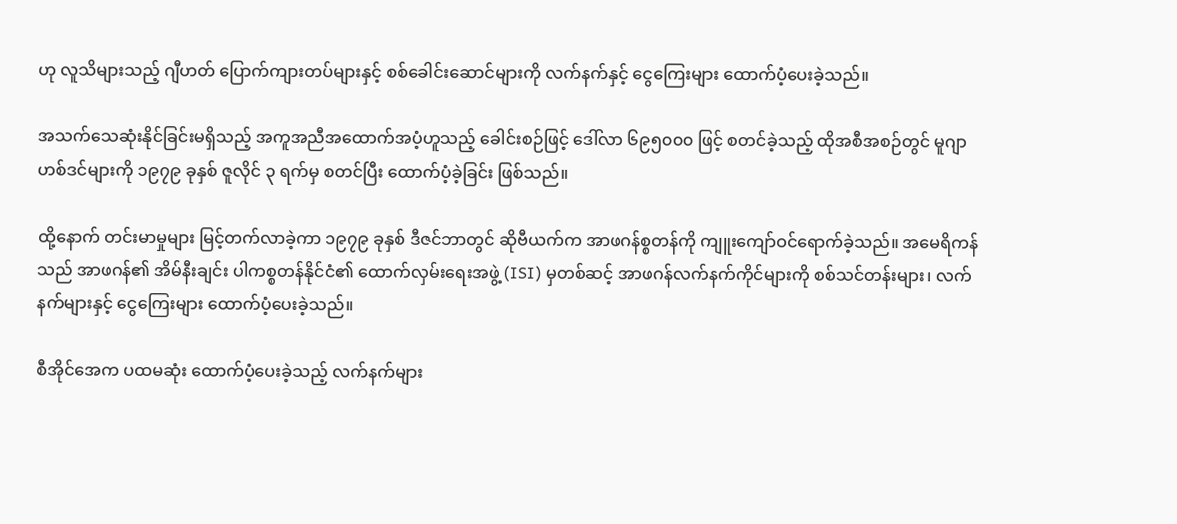ဟု လူသိများသည့် ဂျီဟတ် ပြောက်ကျားတပ်များနှင့် စစ်ခေါင်းဆောင်များကို လက်နက်နှင့် ငွေကြေးများ ထောက်ပံ့ပေးခဲ့သည်။

အသက်သေဆုံးနိုင်ခြင်းမရှိသည့် အကူအညီအထောက်အပံ့ဟူသည့် ခေါင်းစဉ်ဖြင့် ဒေါ်လာ ၆၉၅၀၀၀ ဖြင့် စတင်ခဲ့သည့် ထိုအစီအစဉ်တွင် မူဂျာဟစ်ဒင်များကို ၁၉၇၉ ခုနှစ် ဇူလိုင် ၃ ရက်မှ စတင်ပြီး ထောက်ပံ့ခဲ့ခြင်း ဖြစ်သည်။

ထို့နောက် တင်းမာမှုများ မြင့်တက်လာခဲ့ကာ ၁၉၇၉ ခုနှစ် ဒီဇင်ဘာတွင် ဆိုဗီယက်က အာဖဂန်စ္စတန်ကို ကျူးကျော်ဝင်ရောက်ခဲ့သည်။ အမေရိကန်သည် အာဖဂန်၏ အိမ်နီးချင်း ပါကစ္စတန်နိုင်ငံ၏ ထောက်လှမ်းရေးအဖွဲ့ (ISI) မှတစ်ဆင့် အာဖဂန်လက်နက်ကိုင်များကို စစ်သင်တန်းများ၊ လက်နက်များနှင့် ငွေကြေးများ ထောက်ပံ့ပေးခဲ့သည်။

စီအိုင်အေက ပထမဆုံး ထောက်ပံ့ပေးခဲ့သည့် လက်နက်များ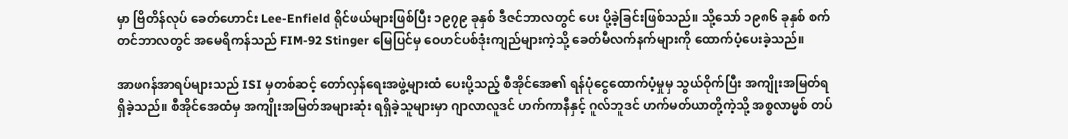မှာ ဗြိတိန်လုပ် ခေတ်ဟောင်း Lee-Enfield ရိုင်ဖယ်များဖြစ်ပြီး ၁၉၇၉ ခုနှစ် ဒီဇင်ဘာလတွင် ပေး ပို့ခဲ့ခြင်းဖြစ်သည်။ သို့သော် ၁၉၈၆ ခုနှစ် စက်တင်ဘာလတွင် အမေရိကန်သည် FIM-92 Stinger မြေပြင်မှ ဝေဟင်ပစ်ဒုံးကျည်များကဲ့သို့ ခေတ်မီလက်နက်များကို ထောက်ပံ့ပေးခဲ့သည်။

အာဖဂန်အာရပ်များသည် ISI မှတစ်ဆင့် တော်လှန်ရေးအဖွဲ့များထံ ပေးပို့သည့် စီအိုင်အေ၏ ရန်ပုံငွေထောက်ပံ့မှုမှ သွယ်ဝိုက်ပြီး အကျိုးအမြတ်ရရှိခဲ့သည်။ စီအိုင်အေထံမှ အကျိုးအမြတ်အများဆုံး ရရှိခဲ့သူများမှာ ဂျာလာလူဒင် ဟက်ကာနီနှင့် ဂူလ်ဘူဒင် ဟက်မတ်ယာတို့ကဲ့သို့ အစ္စလာမ္မစ် တပ်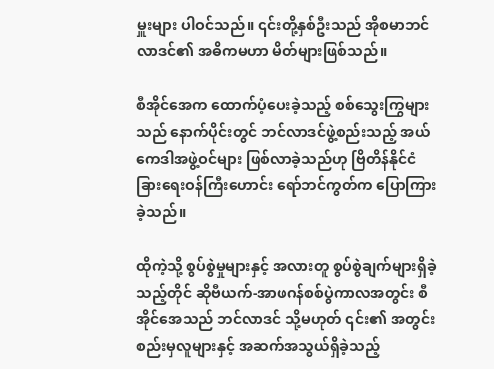မှူးများ ပါဝင်သည်။ ၎င်းတို့နှစ်ဦးသည် အိုစမာဘင်လာဒင်၏ အဓိကမဟာ မိတ်များဖြစ်သည်။

စီအိုင်အေက ထောက်ပံ့ပေးခဲ့သည့် စစ်သွေးကြွများသည် နောက်ပိုင်းတွင် ဘင်လာဒင်ဖွဲ့စည်းသည့် အယ်ကေဒါအဖွဲ့ဝင်များ ဖြစ်လာခဲ့သည်ဟု ဗြိတိန်နိုင်ငံခြားရေးဝန်ကြီးဟောင်း ရော်ဘင်ကွတ်က ပြောကြားခဲ့သည်။

ထိုကဲ့သို့ စွပ်စွဲမှုများနှင့် အလားတူ စွပ်စွဲချက်များရှိခဲ့သည့်တိုင် ဆိုဗီယက်-အာဖဂန်စစ်ပွဲကာလအတွင်း စီအိုင်အေသည် ဘင်လာဒင် သို့မဟုတ် ၎င်း၏ အတွင်းစည်းမှလူများနှင့် အဆက်အသွယ်ရှိခဲ့သည့်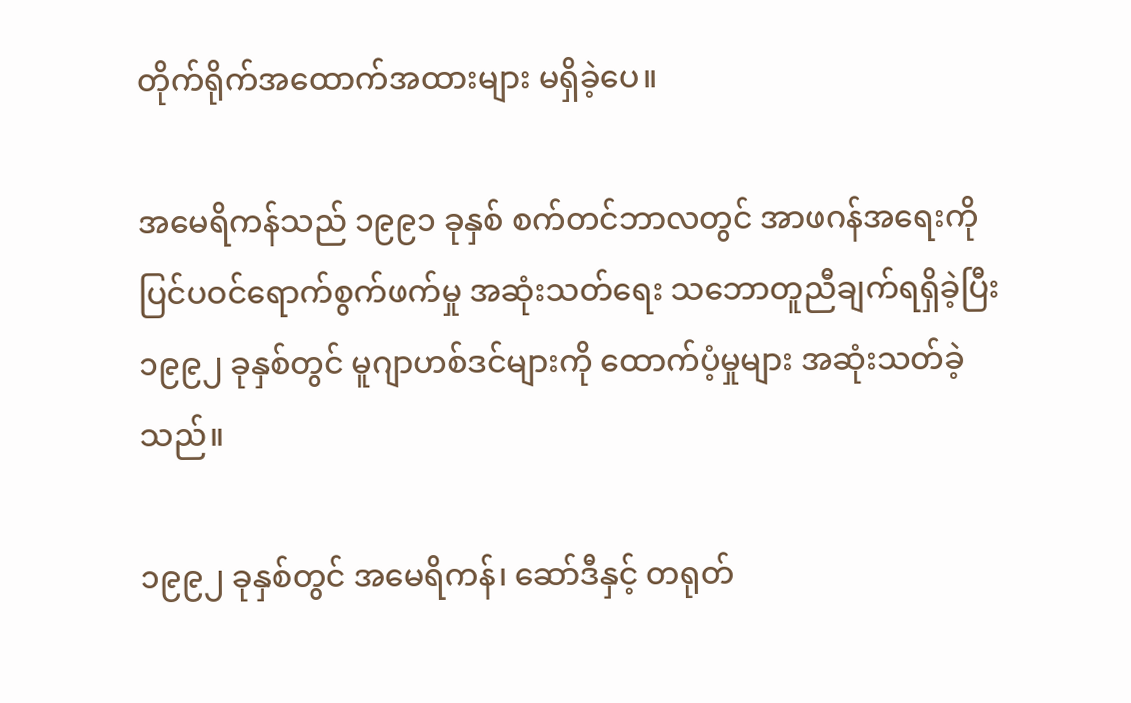တိုက်ရိုက်အထောက်အထားများ မရှိခဲ့ပေ။

အမေရိကန်သည် ၁၉၉၁ ခုနှစ် စက်တင်ဘာလတွင် အာဖဂန်အရေးကို ပြင်ပဝင်ရောက်စွက်ဖက်မှု အဆုံးသတ်ရေး သဘောတူညီချက်ရရှိခဲ့ပြီး ၁၉၉၂ ခုနှစ်တွင် မူဂျာဟစ်ဒင်များကို ထောက်ပံ့မှုများ အဆုံးသတ်ခဲ့သည်။

၁၉၉၂ ခုနှစ်တွင် အမေရိကန်၊ ဆော်ဒီနှင့် တရုတ်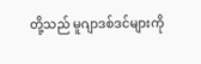တို့သည် မူဂျာဒစ်ဒင်များကို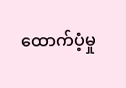ထောက်ပံ့မှု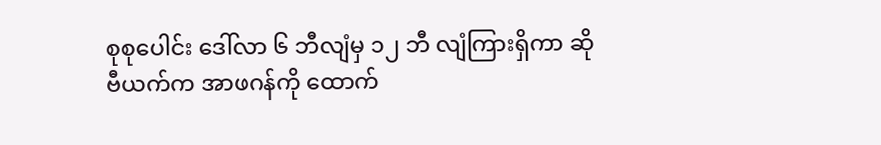စုစုပေါင်း ဒေါ်လာ ၆ ဘီလျံမှ ၁၂ ဘီ လျံကြားရှိကာ ဆိုဗီယက်က အာဖဂန်ကို ထောက်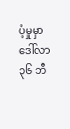ပံ့မှုမှာ ဒေါ်လာ ၃၆ ဘီ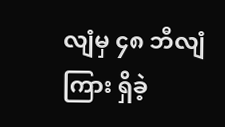လျံမှ ၄၈ ဘီလျံကြား ရှိခဲ့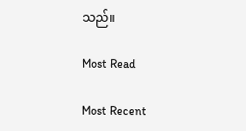သည်။

Most Read

Most Recent